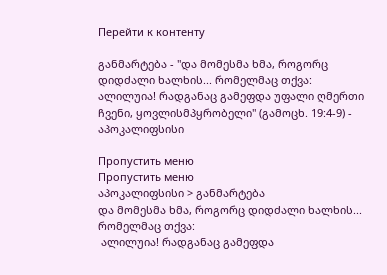Перейти к контенту

განმარტება - "და მომესმა ხმა, როგორც დიდძალი ხალხის... რომელმაც თქვა: ალილუია! რადგანაც გამეფდა უფალი ღმერთი ჩვენი, ყოვლისმპყრობელი" (გამოცხ. 19:4-9) - აპოკალიფსისი

Пропустить меню
Пропустить меню
აპოკალიფსისი > განმარტება
და მომესმა ხმა, როგორც დიდძალი ხალხის... რომელმაც თქვა:
 ალილუია! რადგანაც გამეფდა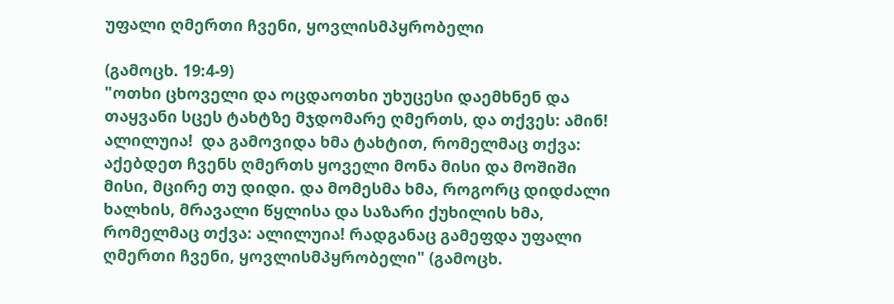უფალი ღმერთი ჩვენი, ყოვლისმპყრობელი

(გამოცხ. 19:4-9)
"ოთხი ცხოველი და ოცდაოთხი უხუცესი დაემხნენ და თაყვანი სცეს ტახტზე მჯდომარე ღმერთს, და თქვეს: ამინ! ალილუია!  და გამოვიდა ხმა ტახტით, რომელმაც თქვა: აქებდეთ ჩვენს ღმერთს ყოველი მონა მისი და მოშიში მისი, მცირე თუ დიდი. და მომესმა ხმა, როგორც დიდძალი ხალხის, მრავალი წყლისა და საზარი ქუხილის ხმა, რომელმაც თქვა: ალილუია! რადგანაც გამეფდა უფალი ღმერთი ჩვენი, ყოვლისმპყრობელი" (გამოცხ.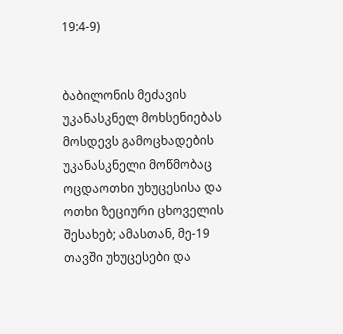19:4-9)


ბაბილონის მეძავის უკანასკნელ მოხსენიებას მოსდევს გამოცხადების უკანასკნელი მოწმობაც ოცდაოთხი უხუცესისა და ოთხი ზეციური ცხოველის შესახებ; ამასთან, მე-19 თავში უხუცესები და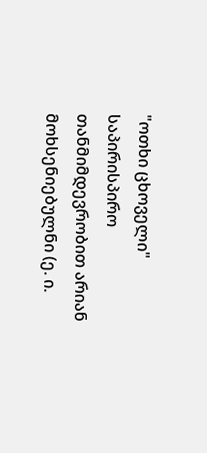"ოთხი ცხოველი" საპირისპირო თანმიმდევრობით არიან მოხსენიებულნი (ე. ი.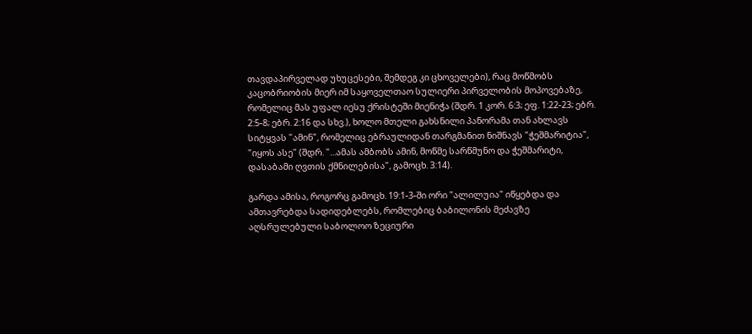თავდაპირველად უხუცესები, შემდეგ კი ცხოველები), რაც მოწმობს კაცობრიობის მიერ იმ საყოველთაო სულიერი პირველობის მოპოვებაზე, რომელიც მას უფალ იესუ ქრისტეში მიენიჭა (შდრ. 1 კორ. 6:3; ეფ. 1:22-23; ებრ. 2:5-8; ებრ. 2:16 და სხვ.), ხოლო მთელი გახსნილი პანორამა თან ახლავს სიტყვას "ამინ", რომელიც ებრაულიდან თარგმანით ნიშნავს "ჭეშმარიტია", "იყოს ასე" (შდრ. "...ამას ამბობს ამინ, მოწმე სარწმუნო და ჭეშმარიტი, დასაბამი ღვთის ქმნილებისა", გამოცხ. 3:14).

გარდა ამისა, როგორც გამოცხ. 19:1-3-ში ორი "ალილუია" იწყებდა და ამთავრებდა სადიდებლებს, რომლებიც ბაბილონის მეძავზე აღსრულებული საბოლოო ზეციური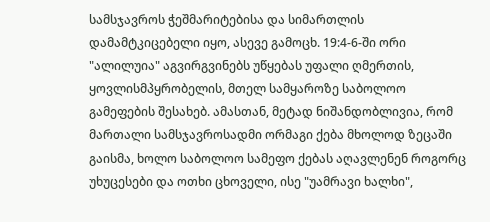სამსჯავროს ჭეშმარიტებისა და სიმართლის დამამტკიცებელი იყო, ასევე გამოცხ. 19:4-6-ში ორი "ალილუია" აგვირგვინებს უწყებას უფალი ღმერთის, ყოვლისმპყრობელის, მთელ სამყაროზე საბოლოო გამეფების შესახებ. ამასთან, მეტად ნიშანდობლივია, რომ მართალი სამსჯავროსადმი ორმაგი ქება მხოლოდ ზეცაში გაისმა, ხოლო საბოლოო სამეფო ქებას აღავლენენ როგორც უხუცესები და ოთხი ცხოველი, ისე "უამრავი ხალხი",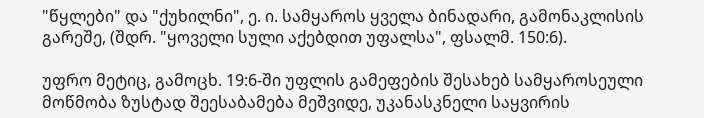"წყლები" და "ქუხილნი", ე. ი. სამყაროს ყველა ბინადარი, გამონაკლისის გარეშე, (შდრ. "ყოველი სული აქებდით უფალსა", ფსალმ. 150:6).

უფრო მეტიც, გამოცხ. 19:6-ში უფლის გამეფების შესახებ სამყაროსეული მოწმობა ზუსტად შეესაბამება მეშვიდე, უკანასკნელი საყვირის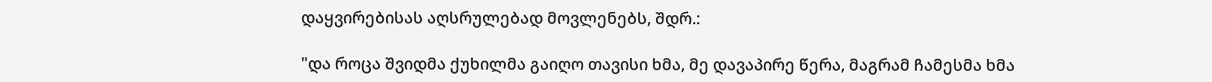დაყვირებისას აღსრულებად მოვლენებს, შდრ.:

"და როცა შვიდმა ქუხილმა გაიღო თავისი ხმა, მე დავაპირე წერა, მაგრამ ჩამესმა ხმა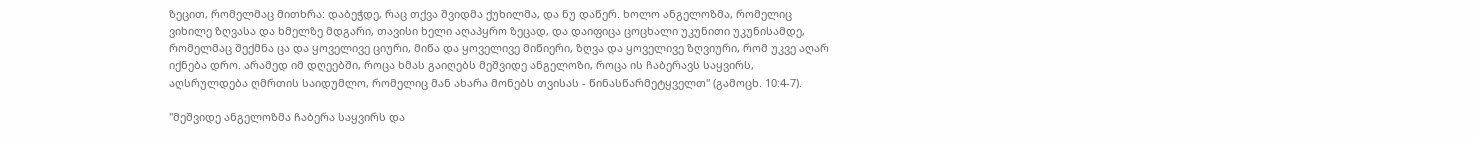ზეცით, რომელმაც მითხრა: დაბეჭდე, რაც თქვა შვიდმა ქუხილმა, და ნუ დაწერ. ხოლო ანგელოზმა, რომელიც ვიხილე ზღვასა და ხმელზე მდგარი, თავისი ხელი აღაპყრო ზეცად, და დაიფიცა ცოცხალი უკუნითი უკუნისამდე, რომელმაც შექმნა ცა და ყოველივე ციური, მიწა და ყოველივე მიწიერი, ზღვა და ყოველივე ზღვიური, რომ უკვე აღარ იქნება დრო. არამედ იმ დღეებში, როცა ხმას გაიღებს მეშვიდე ანგელოზი, როცა ის ჩაბერავს საყვირს, აღსრულდება ღმრთის საიდუმლო, რომელიც მან ახარა მონებს თვისას - წინასწარმეტყველთ" (გამოცხ. 10:4-7).

"მეშვიდე ანგელოზმა ჩაბერა საყვირს და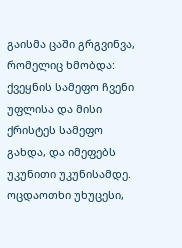გაისმა ცაში გრგვინვა, რომელიც ხმობდა: ქვეყნის სამეფო ჩვენი უფლისა და მისი ქრისტეს სამეფო გახდა, და იმეფებს უკუნითი უკუნისამდე. ოცდაოთხი უხუცესი,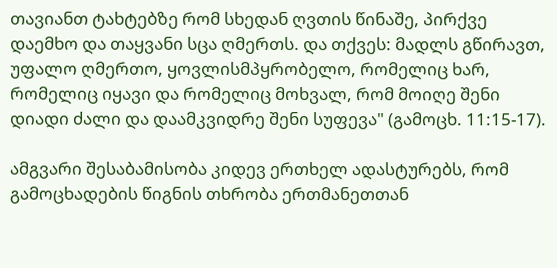თავიანთ ტახტებზე რომ სხედან ღვთის წინაშე, პირქვე დაემხო და თაყვანი სცა ღმერთს. და თქვეს: მადლს გწირავთ, უფალო ღმერთო, ყოვლისმპყრობელო, რომელიც ხარ, რომელიც იყავი და რომელიც მოხვალ, რომ მოიღე შენი დიადი ძალი და დაამკვიდრე შენი სუფევა" (გამოცხ. 11:15-17).

ამგვარი შესაბამისობა კიდევ ერთხელ ადასტურებს, რომ გამოცხადების წიგნის თხრობა ერთმანეთთან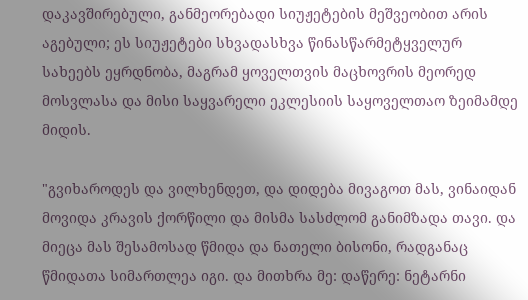დაკავშირებული, განმეორებადი სიუჟეტების მეშვეობით არის აგებული; ეს სიუჟეტები სხვადასხვა წინასწარმეტყველურ სახეებს ეყრდნობა, მაგრამ ყოველთვის მაცხოვრის მეორედ მოსვლასა და მისი საყვარელი ეკლესიის საყოველთაო ზეიმამდე მიდის.

"გვიხაროდეს და ვილხენდეთ, და დიდება მივაგოთ მას, ვინაიდან მოვიდა კრავის ქორწილი და მისმა სასძლომ განიმზადა თავი. და მიეცა მას შესამოსად წმიდა და ნათელი ბისონი, რადგანაც წმიდათა სიმართლეა იგი. და მითხრა მე: დაწერე: ნეტარნი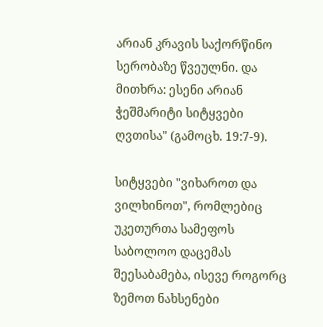არიან კრავის საქორწინო სერობაზე წვეულნი. და მითხრა: ესენი არიან ჭეშმარიტი სიტყვები ღვთისა" (გამოცხ. 19:7-9).

სიტყვები "ვიხაროთ და ვილხინოთ", რომლებიც უკეთურთა სამეფოს საბოლოო დაცემას შეესაბამება, ისევე როგორც ზემოთ ნახსენები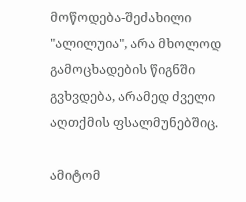მოწოდება-შეძახილი "ალილუია", არა მხოლოდ გამოცხადების წიგნში გვხვდება, არამედ ძველი აღთქმის ფსალმუნებშიც.

ამიტომ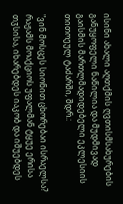ისინი ახალი აღთქმის ღვთისმსახურების განუყოფელი ნაწილია და მუდმივად გაისმის მართლმადიდებელი ეკლესიის თითოეულ ტაძარში, შდრ.:

"ვინ მოსცეს სიონით ცხორებაი ისრაელსა? რაჟამს მოაქციოს უფალმან ტყუე ერისა თჳსისა, იხარებდეს იაკობ და იშუებდეს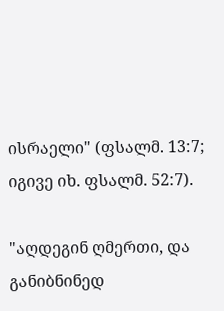ისრაელი" (ფსალმ. 13:7; იგივე იხ. ფსალმ. 52:7).

"აღდეგინ ღმერთი, და განიბნინედ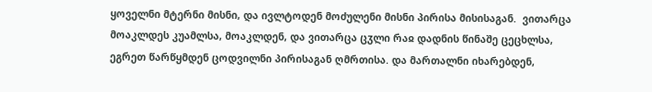ყოველნი მტერნი მისნი, და ივლტოდენ მოძულენი მისნი პირისა მისისაგან.  ვითარცა მოაკლდეს კუამლსა, მოაკლდენ, და ვითარცა ცჳლი რაჲ დადნის წინაშე ცეცხლსა, ეგრეთ წარწყმდენ ცოდვილნი პირისაგან ღმრთისა. და მართალნი იხარებდენ,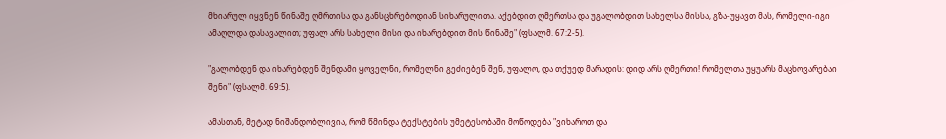მხიარულ იყვნენ წინაშე ღმრთისა და განსცხრებოდიან სიხარულითა. აქებდით ღმერთსა და უგალობდით სახელსა მისსა, გზა-უყავთ მას, რომელი-იგი ამაღლდა დასავალით; უფალ არს სახელი მისი და იხარებდით მის წინაშე" (ფსალმ. 67:2-5).

"გალობდენ და იხარებდენ შენდამი ყოველნი, რომელნი გეძიებენ შენ, უფალო, და თქუედ მარადის: დიდ არს ღმერთი! რომელთა უყუარს მაცხოვარებაი შენი" (ფსალმ. 69:5).

ამასთან, მეტად ნიშანდობლივია, რომ წმინდა ტექსტების უმეტესობაში მოწოდება "ვიხაროთ და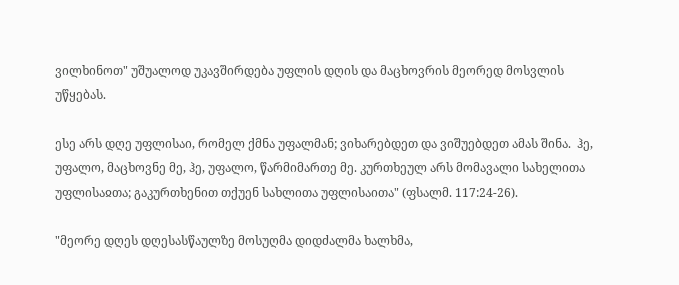ვილხინოთ" უშუალოდ უკავშირდება უფლის დღის და მაცხოვრის მეორედ მოსვლის უწყებას.

ესე არს დღე უფლისაი, რომელ ქმნა უფალმან; ვიხარებდეთ და ვიშუებდეთ ამას შინა.  ჰე, უფალო, მაცხოვნე მე, ჰე, უფალო, წარმიმართე მე. კურთხეულ არს მომავალი სახელითა უფლისაჲთა; გაკურთხენით თქუენ სახლითა უფლისაითა" (ფსალმ. 117:24-26).

"მეორე დღეს დღესასწაულზე მოსუღმა დიდძალმა ხალხმა,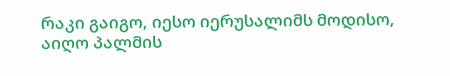რაკი გაიგო, იესო იერუსალიმს მოდისო, აიღო პალმის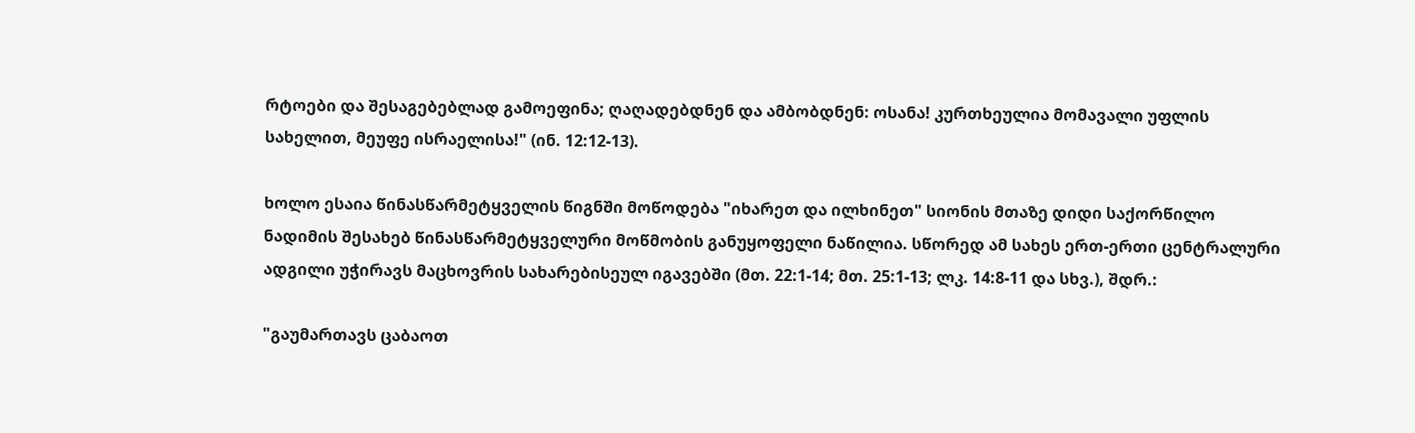რტოები და შესაგებებლად გამოეფინა; ღაღადებდნენ და ამბობდნენ: ოსანა! კურთხეულია მომავალი უფლის სახელით, მეუფე ისრაელისა!" (ინ. 12:12-13).

ხოლო ესაია წინასწარმეტყველის წიგნში მოწოდება "იხარეთ და ილხინეთ" სიონის მთაზე დიდი საქორწილო ნადიმის შესახებ წინასწარმეტყველური მოწმობის განუყოფელი ნაწილია. სწორედ ამ სახეს ერთ-ერთი ცენტრალური ადგილი უჭირავს მაცხოვრის სახარებისეულ იგავებში (მთ. 22:1-14; მთ. 25:1-13; ლკ. 14:8-11 და სხვ.), შდრ.:

"გაუმართავს ცაბაოთ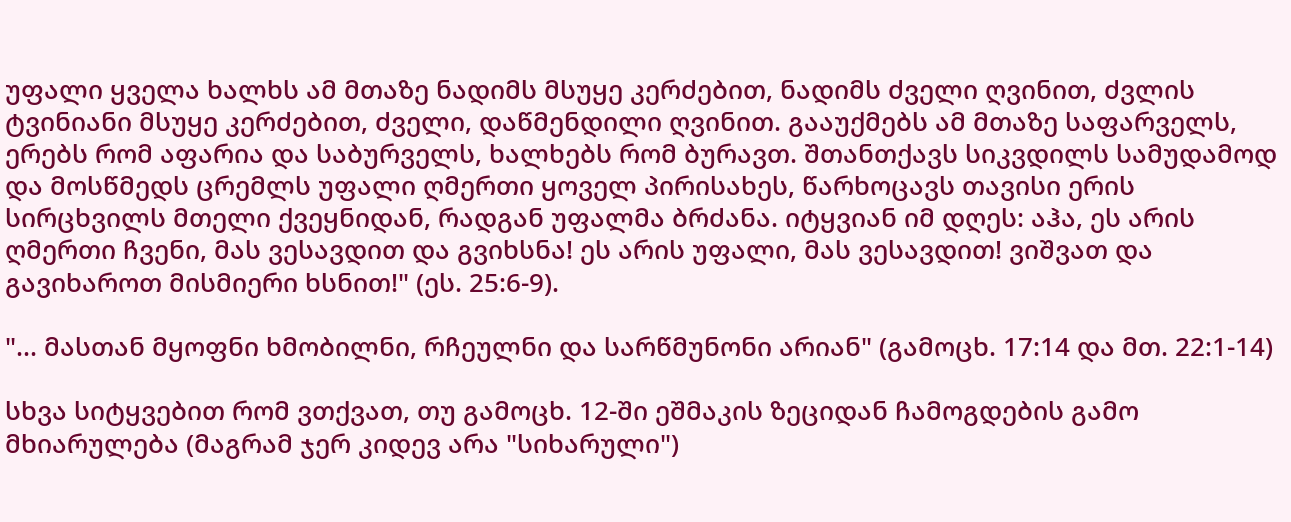უფალი ყველა ხალხს ამ მთაზე ნადიმს მსუყე კერძებით, ნადიმს ძველი ღვინით, ძვლის ტვინიანი მსუყე კერძებით, ძველი, დაწმენდილი ღვინით. გააუქმებს ამ მთაზე საფარველს, ერებს რომ აფარია და საბურველს, ხალხებს რომ ბურავთ. შთანთქავს სიკვდილს სამუდამოდ და მოსწმედს ცრემლს უფალი ღმერთი ყოველ პირისახეს, წარხოცავს თავისი ერის სირცხვილს მთელი ქვეყნიდან, რადგან უფალმა ბრძანა. იტყვიან იმ დღეს: აჰა, ეს არის ღმერთი ჩვენი, მას ვესავდით და გვიხსნა! ეს არის უფალი, მას ვესავდით! ვიშვათ და გავიხაროთ მისმიერი ხსნით!" (ეს. 25:6-9).

"... მასთან მყოფნი ხმობილნი, რჩეულნი და სარწმუნონი არიან" (გამოცხ. 17:14 და მთ. 22:1-14)

სხვა სიტყვებით რომ ვთქვათ, თუ გამოცხ. 12-ში ეშმაკის ზეციდან ჩამოგდების გამო მხიარულება (მაგრამ ჯერ კიდევ არა "სიხარული")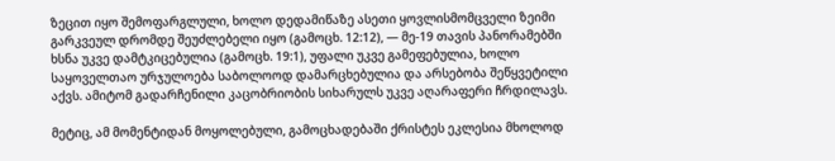ზეცით იყო შემოფარგლული, ხოლო დედამიწაზე ასეთი ყოვლისმომცველი ზეიმი გარკვეულ დრომდე შეუძლებელი იყო (გამოცხ. 12:12), — მე-19 თავის პანორამებში ხსნა უკვე დამტკიცებულია (გამოცხ. 19:1), უფალი უკვე გამეფებულია, ხოლო საყოველთაო ურჯულოება საბოლოოდ დამარცხებულია და არსებობა შეწყვეტილი აქვს. ამიტომ გადარჩენილი კაცობრიობის სიხარულს უკვე აღარაფერი ჩრდილავს.

მეტიც, ამ მომენტიდან მოყოლებული, გამოცხადებაში ქრისტეს ეკლესია მხოლოდ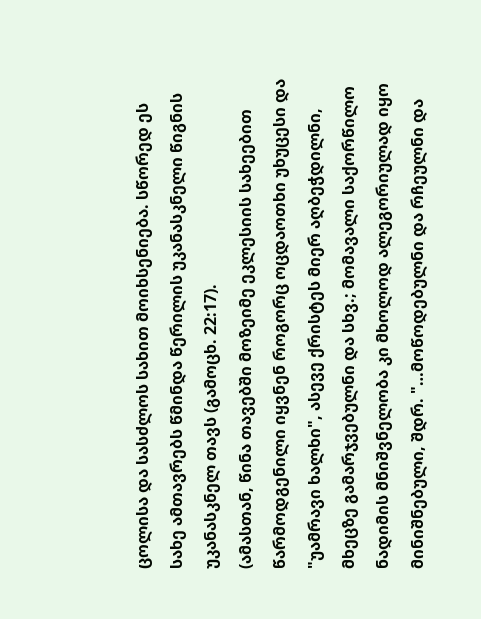ცოლისა და სასძლოს სახით მოიხსენიება. სწორედ ეს სახე ამთავრებს წმინდა წერილის უკანასკნელი წიგნის უკანასკნელ თავს (გამოცხ. 22:17).
(ამასთან, წინა თავებში მოზეიმე ეკლესიის სახეებით წარმოდგენილი იყვნენ როგორც ოცდაოთხი უხუცესი და "უამრავი ხალხი", ასევე ქრისტეს მიერ აღბეჭდილნი, მხეცზე გამარჯვებულნი და სხვ.; მომავალი საქორწილო ნადიმის მნიშვნელობა კი მხოლოდ ალეგორიულად იყო მინიშნებული, შდრ. "…მოწოდებულნი და რჩეულნი და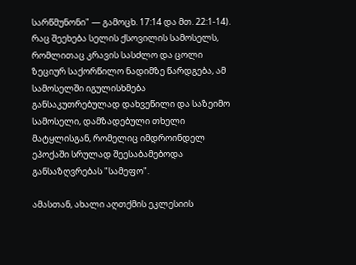სარწმუნონი" — გამოცხ. 17:14 და მთ. 22:1-14).
რაც შეეხება სელის ქსოვილის სამოსელს, რომლითაც კრავის სასძლო და ცოლი ზეციურ საქორწილო ნადიმზე წარდგება, ამ სამოსელში იგულისხმება განსაკუთრებულად დახვეწილი და საზეიმო სამოსელი, დამზადებული თხელი მატყლისგან, რომელიც იმდროინდელ ეპოქაში სრულად შეესაბამებოდა განსაზღვრებას "სამეფო".

ამასთან, ახალი აღთქმის ეკლესიის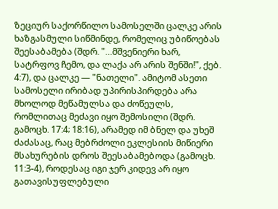ზეციურ საქორწილო სამოსელში ცალკე არის ხაზგასმული სიწმინდე, რომელიც უბიწოებას შეესაბამება (შდრ. "…მშვენიერი ხარ, სატრფოვ ჩემო, და ლაქა არ არის შენში!", ქებ. 4:7), და ცალკე — "ნათელი". ამიტომ ასეთი სამოსელი ირიბად უპირისპირდება არა მხოლოდ მეწამულსა და ძოწეულს, რომლითაც მეძავი იყო შემოსილი (შდრ. გამოცხ. 17:4; 18:16), არამედ იმ ბნელ და უხეშ ძაძასაც, რაც მებრძოლი ეკლესიის მიწიერი მსახურების დროს შეესაბამებოდა (გამოცხ. 11:3-4), როდესაც იგი ჯერ კიდევ არ იყო გათავისუფლებული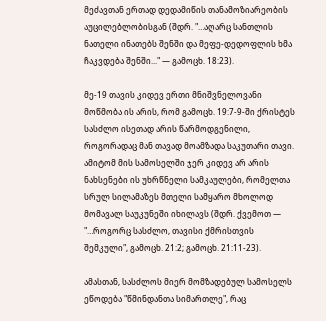მეძავთან ერთად დედამიწის თანამოზიარეობის აუცილებლობისგან (შდრ. "…აღარც სანთლის ნათელი ინათებს შენში და მეფე-დედოფლის ხმა ჩაკვდება შენში..." — გამოცხ. 18:23).

მე-19 თავის კიდევ ერთი მნიშვნელოვანი მოწმობა ის არის, რომ გამოცხ. 19:7-9-ში ქრისტეს სასძლო ისეთად არის წარმოდგენილი, როგორადაც მან თავად მოამზადა საკუთარი თავი. ამიტომ მის სამოსელში ჯერ კიდევ არ არის ნახსენები ის უხრწნელი სამკაულები, რომელთა სრულ სილამაზეს მთელი სამყარო მხოლოდ მომავალ საუკუნეში იხილავს (შდრ. ქვემოთ — "…როგორც სასძლო, თავისი ქმრისთვის შემკული", გამოცხ. 21:2; გამოცხ. 21:11-23).

ამასთან, სასძლოს მიერ მომზადებულ სამოსელს ეწოდება "წმინდანთა სიმართლე", რაც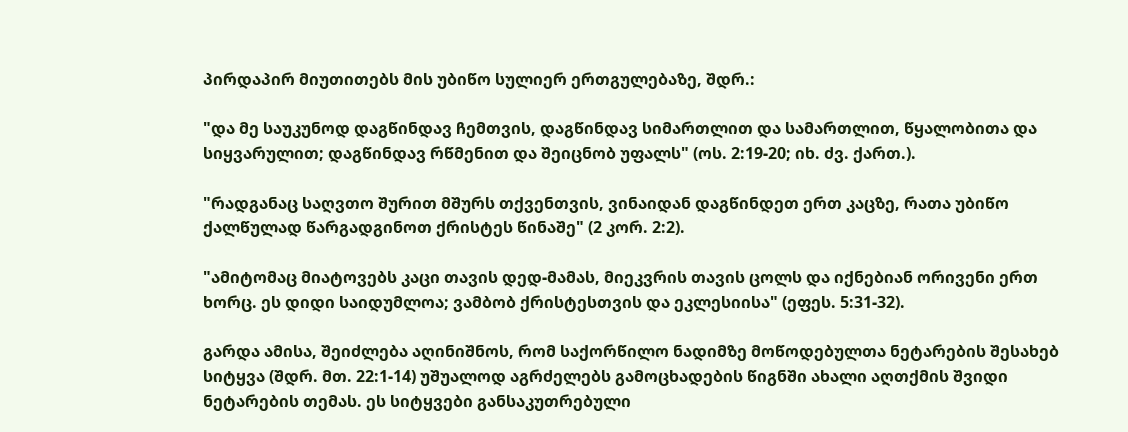პირდაპირ მიუთითებს მის უბიწო სულიერ ერთგულებაზე, შდრ.:

"და მე საუკუნოდ დაგწინდავ ჩემთვის, დაგწინდავ სიმართლით და სამართლით, წყალობითა და სიყვარულით; დაგწინდავ რწმენით და შეიცნობ უფალს" (ოს. 2:19-20; იხ. ძვ. ქართ.).

"რადგანაც საღვთო შურით მშურს თქვენთვის, ვინაიდან დაგწინდეთ ერთ კაცზე, რათა უბიწო ქალწულად წარგადგინოთ ქრისტეს წინაშე" (2 კორ. 2:2).

"ამიტომაც მიატოვებს კაცი თავის დედ-მამას, მიეკვრის თავის ცოლს და იქნებიან ორივენი ერთ ხორც. ეს დიდი საიდუმლოა; ვამბობ ქრისტესთვის და ეკლესიისა" (ეფეს. 5:31-32).

გარდა ამისა, შეიძლება აღინიშნოს, რომ საქორწილო ნადიმზე მოწოდებულთა ნეტარების შესახებ სიტყვა (შდრ. მთ. 22:1-14) უშუალოდ აგრძელებს გამოცხადების წიგნში ახალი აღთქმის შვიდი ნეტარების თემას. ეს სიტყვები განსაკუთრებული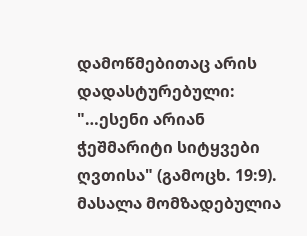დამოწმებითაც არის დადასტურებული: "…ესენი არიან ჭეშმარიტი სიტყვები ღვთისა" (გამოცხ. 19:9).
მასალა მომზადებულია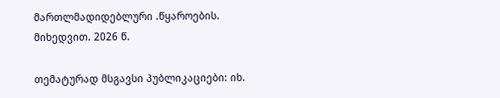მართლმადიდებლური .წყაროების. მიხედვით. 2026 წ.

თემატურად მსგავსი პუბლიკაციები: იხ.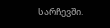სარჩევში.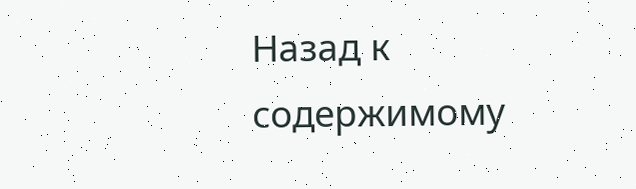Назад к содержимому